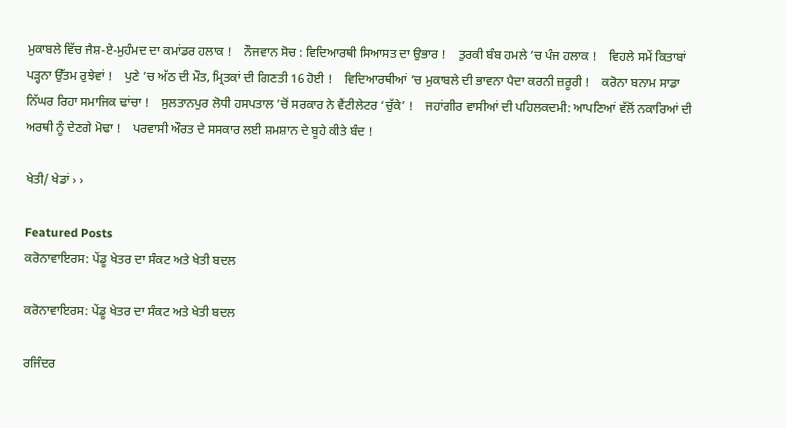ਮੁਕਾਬਲੇ ਵਿੱਚ ਜੈਸ਼-ਏ-ਮੁਹੰਮਦ ਦਾ ਕਮਾਂਡਰ ਹਲਾਕ !    ਨੌਜਵਾਨ ਸੋਚ : ਵਿਦਿਆਰਥੀ ਸਿਆਸਤ ਦਾ ਉਭਾਰ !    ਤੁਰਕੀ ਬੰਬ ਹਮਲੇ ’ਚ ਪੰਜ ਹਲਾਕ !    ਵਿਹਲੇ ਸਮੇਂ ਕਿਤਾਬਾਂ ਪੜ੍ਹਨਾ ਉੱਤਮ ਰੁਝੇਵਾਂ !    ਪੁਣੇ ’ਚ ਅੱਠ ਦੀ ਮੌਤ, ਮ੍ਰਿਤਕਾਂ ਦੀ ਗਿਣਤੀ 16 ਹੋਈ !    ਵਿਦਿਆਰਥੀਆਂ ’ਚ ਮੁਕਾਬਲੇ ਦੀ ਭਾਵਨਾ ਪੈਦਾ ਕਰਨੀ ਜ਼ਰੂਰੀ !    ਕਰੋਨਾ ਬਨਾਮ ਸਾਡਾ ਨਿੱਘਰ ਰਿਹਾ ਸਮਾਜਿਕ ਢਾਂਚਾ !    ਸੁਲਤਾਨਪੁਰ ਲੋਧੀ ਹਸਪਤਾਲ ’ਚੋਂ ਸਰਕਾਰ ਨੇ ਵੈਂਟੀਲੇਟਰ ‘ਚੁੱਕੇ’ !    ਜਹਾਂਗੀਰ ਵਾਸੀਆਂ ਦੀ ਪਹਿਲਕਦਮੀ: ਆਪਣਿਆਂ ਵੱਲੋਂ ਨਕਾਰਿਆਂ ਦੀ ਅਰਥੀ ਨੂੰ ਦੇਣਗੇ ਮੋਢਾ !    ਪਰਵਾਸੀ ਔਰਤ ਦੇ ਸਸਕਾਰ ਲਈ ਸ਼ਮਸ਼ਾਨ ਦੇ ਬੂਹੇ ਕੀਤੇ ਬੰਦ !

ਖੇਤੀ/ ਖੇਡਾਂ › ›

Featured Posts
ਕਰੋਨਾਵਾਇਰਸ: ਪੇਂਡੂ ਖੇਤਰ ਦਾ ਸੰਕਟ ਅਤੇ ਖੇਤੀ ਬਦਲ

ਕਰੋਨਾਵਾਇਰਸ: ਪੇਂਡੂ ਖੇਤਰ ਦਾ ਸੰਕਟ ਅਤੇ ਖੇਤੀ ਬਦਲ

ਰਜਿੰਦਰ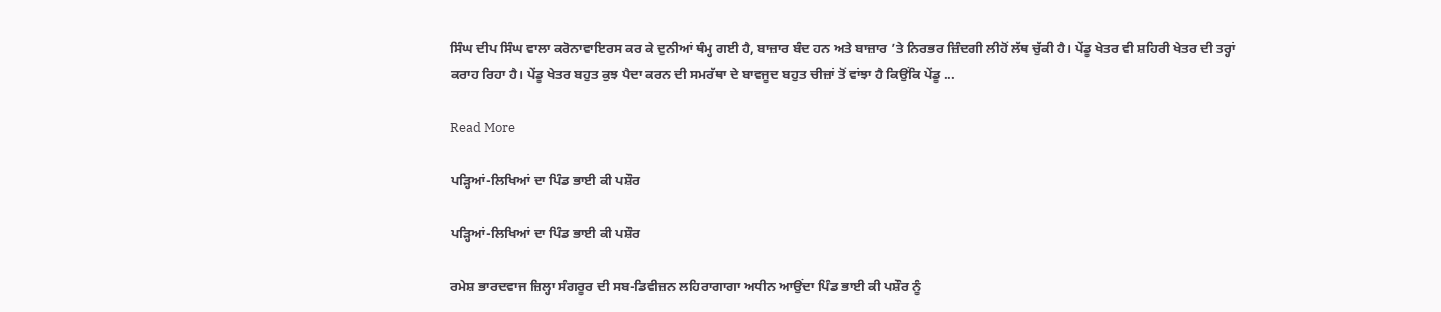ਸਿੰਘ ਦੀਪ ਸਿੰਘ ਵਾਲਾ ਕਰੋਨਾਵਾਇਰਸ ਕਰ ਕੇ ਦੁਨੀਆਂ ਥੰਮ੍ਹ ਗਈ ਹੈ, ਬਾਜ਼ਾਰ ਬੰਦ ਹਨ ਅਤੇ ਬਾਜ਼ਾਰ ’ਤੇ ਨਿਰਭਰ ਜ਼ਿੰਦਗੀ ਲੀਹੋਂ ਲੱਥ ਚੁੱਕੀ ਹੈ। ਪੇਂਡੂ ਖੇਤਰ ਵੀ ਸ਼ਹਿਰੀ ਖੇਤਰ ਦੀ ਤਰ੍ਹਾਂ ਕਰਾਹ ਰਿਹਾ ਹੈ। ਪੇਂਡੂ ਖੇਤਰ ਬਹੁਤ ਕੁਝ ਪੈਦਾ ਕਰਨ ਦੀ ਸਮਰੱਥਾ ਦੇ ਬਾਵਜੂਦ ਬਹੁਤ ਚੀਜ਼ਾਂ ਤੋਂ ਵਾਂਝਾ ਹੈ ਕਿਉਂਕਿ ਪੇਂਡੂ ...

Read More

ਪੜ੍ਹਿਆਂ-ਲਿਖਿਆਂ ਦਾ ਪਿੰਡ ਭਾਈ ਕੀ ਪਸ਼ੌਰ

ਪੜ੍ਹਿਆਂ-ਲਿਖਿਆਂ ਦਾ ਪਿੰਡ ਭਾਈ ਕੀ ਪਸ਼ੌਰ

ਰਮੇਸ਼ ਭਾਰਦਵਾਜ ਜ਼ਿਲ੍ਹਾ ਸੰਗਰੂਰ ਦੀ ਸਬ-ਡਿਵੀਜ਼ਨ ਲਹਿਰਾਗਾਗਾ ਅਧੀਨ ਆਉਂਦਾ ਪਿੰਡ ਭਾਈ ਕੀ ਪਸ਼ੌਰ ਨੂੰ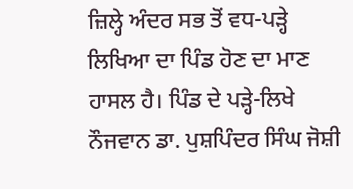ਜ਼ਿਲ੍ਹੇ ਅੰਦਰ ਸਭ ਤੋਂ ਵਧ-ਪੜ੍ਹੇ ਲਿਖਿਆ ਦਾ ਪਿੰਡ ਹੋਣ ਦਾ ਮਾਣ ਹਾਸਲ ਹੈ। ਪਿੰਡ ਦੇ ਪੜ੍ਹੇ-ਲਿਖੇ ਨੌਜਵਾਨ ਡਾ. ਪੁਸ਼ਪਿੰਦਰ ਸਿੰਘ ਜੋਸ਼ੀ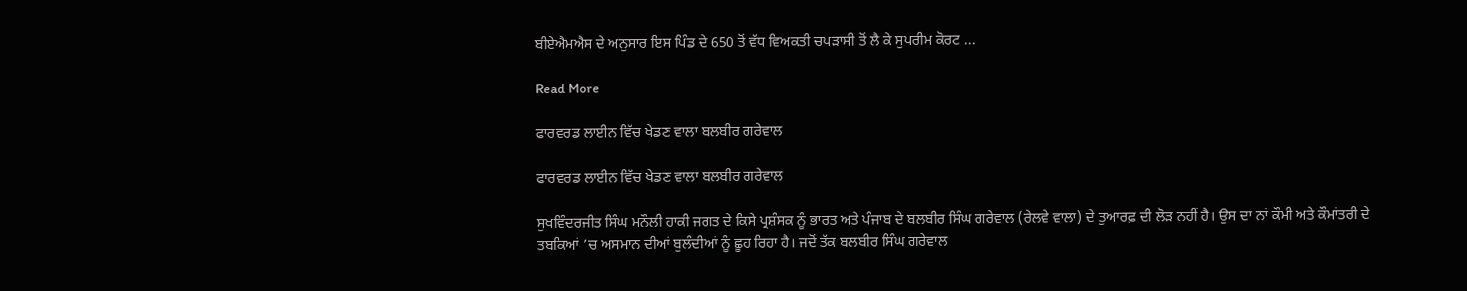ਬੀਏਐਮਐਸ ਦੇ ਅਨੁਸਾਰ ਇਸ ਪਿੰਡ ਦੇ 650 ਤੋਂ ਵੱਧ ਵਿਅਕਤੀ ਚਪੜਾਸੀ ਤੋਂ ਲੈ ਕੇ ਸੁਪਰੀਮ ਕੋਰਟ ...

Read More

ਫਾਰਵਰਡ ਲਾਈਨ ਵਿੱਚ ਖੇਡਣ ਵਾਲਾ ਬਲਬੀਰ ਗਰੇਵਾਲ

ਫਾਰਵਰਡ ਲਾਈਨ ਵਿੱਚ ਖੇਡਣ ਵਾਲਾ ਬਲਬੀਰ ਗਰੇਵਾਲ

ਸੁਖਵਿੰਦਰਜੀਤ ਸਿੰਘ ਮਨੌਲੀ ਹਾਕੀ ਜਗਤ ਦੇ ਕਿਸੇ ਪ੍ਰਸ਼ੰਸਕ ਨੂੰ ਭਾਰਤ ਅਤੇ ਪੰਜਾਬ ਦੇ ਬਲਬੀਰ ਸਿੰਘ ਗਰੇਵਾਲ (ਰੇਲਵੇ ਵਾਲਾ) ਦੇ ਤੁਆਰਫ਼ ਦੀ ਲੋੜ ਨਹੀਂ ਹੈ। ਉਸ ਦਾ ਨਾਂ ਕੌਮੀ ਅਤੇ ਕੌਮਾਂਤਰੀ ਦੇ ਤਬਕਿਆਂ ’ਚ ਅਸਮਾਨ ਦੀਆਂ ਬੁਲੰਦੀਆਂ ਨੂੰ ਛੂਹ ਰਿਹਾ ਹੈ। ਜਦੋਂ ਤੱਕ ਬਲਬੀਰ ਸਿੰਘ ਗਰੇਵਾਲ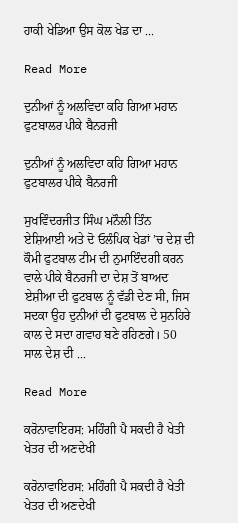ਹਾਕੀ ਖੇਡਿਆ ਉਸ ਕੋਲ ਖੇਡ ਦਾ ...

Read More

ਦੁਨੀਆਂ ਨੂੰ ਅਲਵਿਦਾ ਕਹਿ ਗਿਆ ਮਹਾਨ ਫੁਟਬਾਲਰ ਪੀਕੇ ਬੈਨਰਜੀ

ਦੁਨੀਆਂ ਨੂੰ ਅਲਵਿਦਾ ਕਹਿ ਗਿਆ ਮਹਾਨ ਫੁਟਬਾਲਰ ਪੀਕੇ ਬੈਨਰਜੀ

ਸੁਖਵਿੰਦਰਜੀਤ ਸਿੰਘ ਮਨੌਲੀ ਤਿੰਨ ਏਸ਼ਿਆਈ ਅਤੇ ਦੋ ਓਲੰਪਿਕ ਖੇਡਾਂ ’ਚ ਦੇਸ਼ ਦੀ ਕੌਮੀ ਫੁਟਬਾਲ ਟੀਮ ਦੀ ਨੁਮਾਇੰਦਗੀ ਕਰਨ ਵਾਲੇ ਪੀਕੇ ਬੈਨਰਜੀ ਦਾ ਦੇਸ਼ ਤੋਂ ਬਾਅਦ ਏਸ਼ੀਆ ਦੀ ਫੁਟਬਾਲ ਨੂੰ ਵੱਡੀ ਦੇਣ ਸੀ, ਜਿਸ ਸਦਕਾ ਉਹ ਦੁਨੀਆਂ ਦੀ ਫੁਟਬਾਲ ਦੇ ਸੁਨਹਿਰੇ ਕਾਲ ਦੇ ਸਦਾ ਗਵਾਹ ਬਣੇ ਰਹਿਣਗੇ। 50 ਸਾਲ ਦੇਸ਼ ਦੀ ...

Read More

ਕਰੋਨਾਵਾਇਰਸ: ਮਹਿੰਗੀ ਪੈ ਸਕਦੀ ਹੈ ਖੇਤੀ ਖੇਤਰ ਦੀ ਅਣਦੇਖੀ

ਕਰੋਨਾਵਾਇਰਸ: ਮਹਿੰਗੀ ਪੈ ਸਕਦੀ ਹੈ ਖੇਤੀ ਖੇਤਰ ਦੀ ਅਣਦੇਖੀ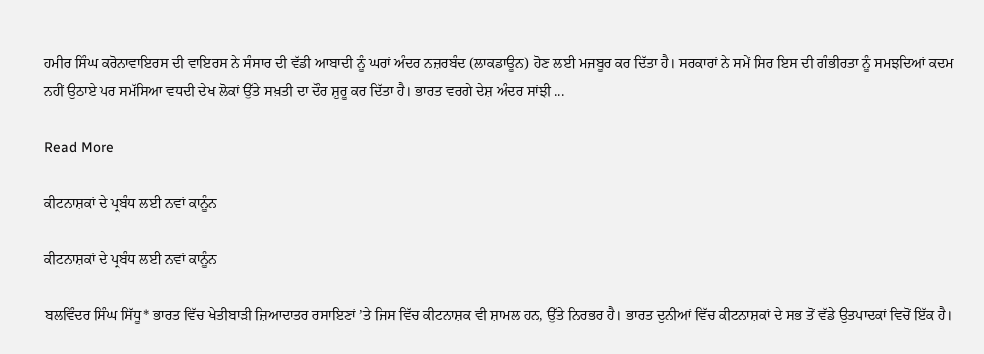ਹਮੀਰ ਸਿੰਘ ਕਰੋਨਾਵਾਇਰਸ ਦੀ ਵਾਇਰਸ ਨੇ ਸੰਸਾਰ ਦੀ ਵੱਡੀ ਆਬਾਦੀ ਨੂੰ ਘਰਾਂ ਅੰਦਰ ਨਜ਼ਰਬੰਦ (ਲਾਕਡਾਊਨ) ਹੋਣ ਲਈ ਮਜਬੂਰ ਕਰ ਦਿੱਤਾ ਹੈ। ਸਰਕਾਰਾਂ ਨੇ ਸਮੇਂ ਸਿਰ ਇਸ ਦੀ ਗੰਭੀਰਤਾ ਨੂੰ ਸਮਝਦਿਆਂ ਕਦਮ ਨਹੀਂ ਉਠਾਏ ਪਰ ਸਮੱਸਿਆ ਵਧਦੀ ਦੇਖ ਲੋਕਾਂ ਉੱਤੇ ਸਖ਼ਤੀ ਦਾ ਦੌਰ ਸ਼ੁਰੂ ਕਰ ਦਿੱਤਾ ਹੈ। ਭਾਰਤ ਵਰਗੇ ਦੇਸ਼ ਅੰਦਰ ਸਾਂਝੀ ...

Read More

ਕੀਟਨਾਸ਼ਕਾਂ ਦੇ ਪ੍ਰਬੰਧ ਲਈ ਨਵਾਂ ਕਾਨੂੰਨ

ਕੀਟਨਾਸ਼ਕਾਂ ਦੇ ਪ੍ਰਬੰਧ ਲਈ ਨਵਾਂ ਕਾਨੂੰਨ

ਬਲਵਿੰਦਰ ਸਿੰਘ ਸਿੱਧੂ* ਭਾਰਤ ਵਿੱਚ ਖੇਤੀਬਾੜੀ ਜ਼ਿਆਦਾਤਰ ਰਸਾਇਣਾਂ ’ਤੇ ਜਿਸ ਵਿੱਚ ਕੀਟਨਾਸ਼ਕ ਵੀ ਸ਼ਾਮਲ ਹਨ, ਉੱਤੇ ਨਿਰਭਰ ਹੈ। ਭਾਰਤ ਦੁਨੀਆਂ ਵਿੱਚ ਕੀਟਨਾਸ਼ਕਾਂ ਦੇ ਸਭ ਤੋਂ ਵੱਡੇ ਉਤਪਾਦਕਾਂ ਵਿਚੋਂ ਇੱਕ ਹੈ।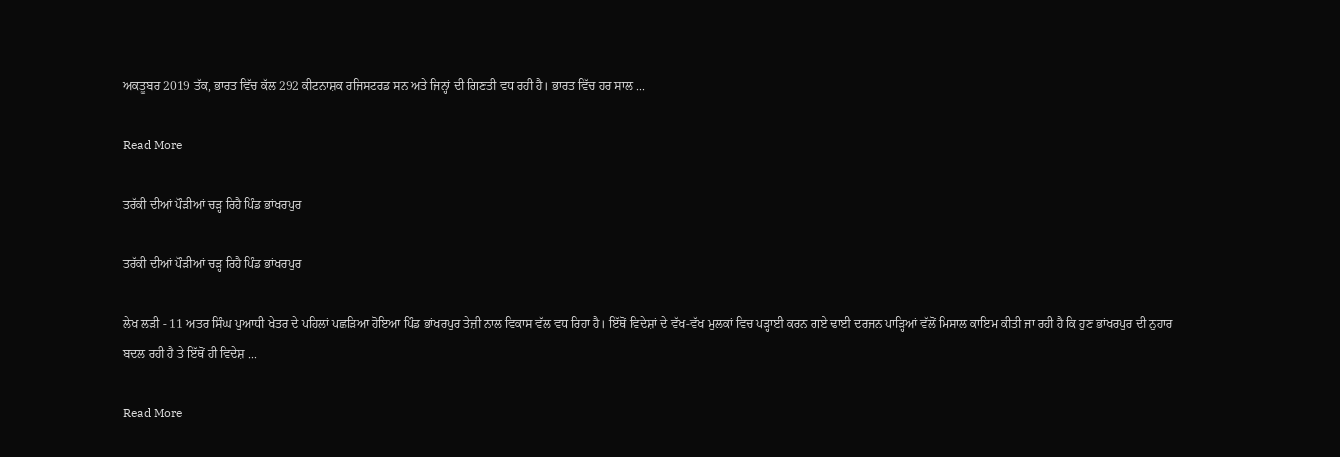ਅਕਤੂਬਰ 2019 ਤੱਕ, ਭਾਰਤ ਵਿੱਚ ਕੱਲ 292 ਕੀਟਨਾਸ਼ਕ ਰਜਿਸਟਰਡ ਸਨ ਅਤੇ ਜਿਨ੍ਹਾਂ ਦੀ ਗਿਣਤੀ ਵਧ ਰਹੀ ਹੈ। ਭਾਰਤ ਵਿੱਚ ਹਰ ਸਾਲ ...

Read More

ਤਰੱਕੀ ਦੀਆਂ ਪੌੜੀਆਂ ਚੜ੍ਹ ਰਿਹੈ ਪਿੰਡ ਭਾਂਖਰਪੁਰ

ਤਰੱਕੀ ਦੀਆਂ ਪੌੜੀਆਂ ਚੜ੍ਹ ਰਿਹੈ ਪਿੰਡ ਭਾਂਖਰਪੁਰ

ਲੇਖ ਲੜੀ - 11 ਅਤਰ ਸਿੰਘ ਪੁਆਧੀ ਖੇਤਰ ਦੇ ਪਹਿਲਾਂ ਪਛੜਿਆ ਹੋਇਆ ਪਿੰਡ ਭਾਂਖਰਪੁਰ ਤੇਜ਼ੀ ਨਾਲ ਵਿਕਾਸ ਵੱਲ ਵਧ ਰਿਹਾ ਹੈ। ਇੱਥੋਂ ਵਿਦੇਸ਼ਾਂ ਦੇ ਵੱਖ-ਵੱਖ ਮੁਲਕਾਂ ਵਿਚ ਪੜ੍ਹਾਈ ਕਰਨ ਗਏ ਢਾਈ ਦਰਜਨ ਪਾੜ੍ਹਿਆਂ ਵੱਲੋਂ ਮਿਸਾਲ ਕਾਇਮ ਕੀਤੀ ਜਾ ਰਹੀ ਹੈ ਕਿ ਹੁਣ ਭਾਂਖਰਪੁਰ ਦੀ ਨੁਹਾਰ ਬਦਲ ਰਹੀ ਹੈ ਤੇ ਇੱਥੋਂ ਹੀ ਵਿਦੇਸ਼ ...

Read More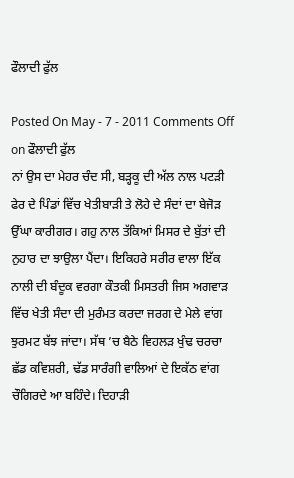ਫੌਲਾਦੀ ਫੁੱਲ

Posted On May - 7 - 2011 Comments Off on ਫੌਲਾਦੀ ਫੁੱਲ
ਨਾਂ ਉਸ ਦਾ ਮੇਹਰ ਚੰਦ ਸੀ, ਬੜ੍ਹਕੂ ਦੀ ਅੱਲ ਨਾਲ ਪਟੜੀ ਫੇਰ ਦੇ ਪਿੰਡਾਂ ਵਿੱਚ ਖੇਤੀਬਾੜੀ ਤੇ ਲੋਹੇ ਦੇ ਸੰਦਾਂ ਦਾ ਬੇਜੋੜ ਉੱਘਾ ਕਾਰੀਗਰ। ਗਹੁ ਨਾਲ ਤੱਕਿਆਂ ਮਿਸਰ ਦੇ ਬੁੱਤਾਂ ਦੀ ਨੁਹਾਰ ਦਾ ਝਾਉਲਾ ਪੈਂਦਾ। ਇਕਿਹਰੇ ਸਰੀਰ ਵਾਲਾ ਇੱਕ ਨਾਲੀ ਦੀ ਬੰਦੂਕ ਵਰਗਾ ਕੌਤਕੀ ਮਿਸਤਰੀ ਜਿਸ ਅਗਵਾੜ ਵਿੱਚ ਖੇਤੀ ਸੰਦਾ ਦੀ ਮੁਰੰਮਤ ਕਰਦਾ ਜਰਗ ਦੇ ਮੇਲੇ ਵਾਂਗ ਝੁਰਮਟ ਬੱਝ ਜਾਂਦਾ। ਸੱਥ ’ਚ ਬੈਠੇ ਵਿਹਲੜ ਖੁੰਢ ਚਰਚਾ ਛੱਡ ਕਵਿਸ਼ਰੀ, ਢੱਡ ਸਾਰੰਗੀ ਵਾਲਿਆਂ ਦੇ ਇਕੱਠ ਵਾਂਗ ਚੌਗਿਰਦੇ ਆ ਬਹਿੰਦੇ। ਦਿਹਾੜੀ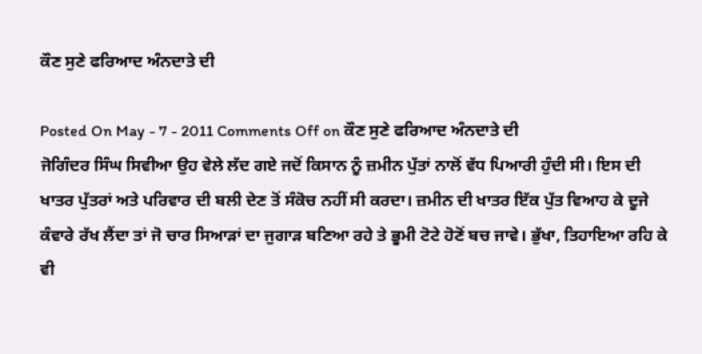ਕੌਣ ਸੁਣੇ ਫਰਿਆਦ ਅੰਨਦਾਤੇ ਦੀ

Posted On May - 7 - 2011 Comments Off on ਕੌਣ ਸੁਣੇ ਫਰਿਆਦ ਅੰਨਦਾਤੇ ਦੀ
ਜੋਗਿੰਦਰ ਸਿੰਘ ਸਿਵੀਆ ਉਹ ਵੇਲੇ ਲੱਦ ਗਏ ਜਦੋਂ ਕਿਸਾਨ ਨੂੰ ਜ਼ਮੀਨ ਪੁੱਤਾਂ ਨਾਲੋਂ ਵੱਧ ਪਿਆਰੀ ਹੁੰਦੀ ਸੀ। ਇਸ ਦੀ ਖਾਤਰ ਪੁੱਤਰਾਂ ਅਤੇ ਪਰਿਵਾਰ ਦੀ ਬਲੀ ਦੇਣ ਤੋਂ ਸੰਕੋਚ ਨਹੀਂ ਸੀ ਕਰਦਾ। ਜ਼ਮੀਨ ਦੀ ਖਾਤਰ ਇੱਕ ਪੁੱਤ ਵਿਆਹ ਕੇ ਦੂਜੇ ਕੰਵਾਰੇ ਰੱਖ ਲੈਂਦਾ ਤਾਂ ਜੋ ਚਾਰ ਸਿਆੜਾਂ ਦਾ ਜੁਗਾੜ ਬਣਿਆ ਰਹੇ ਤੇ ਭੂਮੀ ਟੋਟੇ ਹੋਣੋਂ ਬਚ ਜਾਵੇ। ਭੁੱਖਾ, ਤਿਹਾਇਆ ਰਹਿ ਕੇ ਵੀ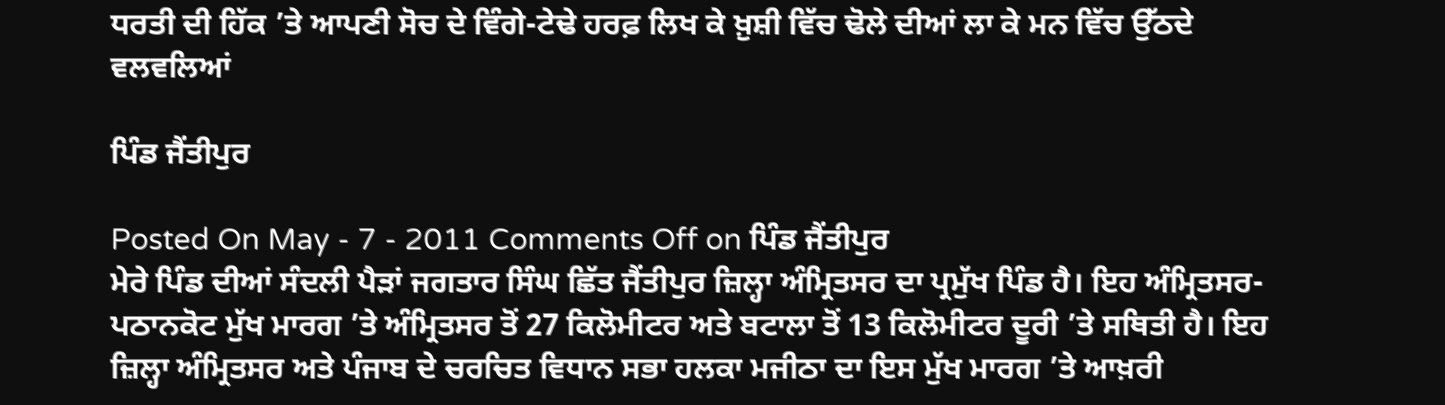ਧਰਤੀ ਦੀ ਹਿੱਕ ’ਤੇ ਆਪਣੀ ਸੋਚ ਦੇ ਵਿੰਗੇ-ਟੇਢੇ ਹਰਫ਼ ਲਿਖ ਕੇ ਖ਼ੁਸ਼ੀ ਵਿੱਚ ਢੋਲੇ ਦੀਆਂ ਲਾ ਕੇ ਮਨ ਵਿੱਚ ਉੱਠਦੇ ਵਲਵਲਿਆਂ

ਪਿੰਡ ਜੈਂਤੀਪੁਰ

Posted On May - 7 - 2011 Comments Off on ਪਿੰਡ ਜੈਂਤੀਪੁਰ
ਮੇਰੇ ਪਿੰਡ ਦੀਆਂ ਸੰਦਲੀ ਪੈੜਾਂ ਜਗਤਾਰ ਸਿੰਘ ਛਿੱਤ ਜੈਂਤੀਪੁਰ ਜ਼ਿਲ੍ਹਾ ਅੰਮ੍ਰਿਤਸਰ ਦਾ ਪ੍ਰਮੁੱਖ ਪਿੰਡ ਹੈ। ਇਹ ਅੰਮ੍ਰਿਤਸਰ-ਪਠਾਨਕੋਟ ਮੁੱਖ ਮਾਰਗ ’ਤੇ ਅੰਮ੍ਰਿਤਸਰ ਤੋਂ 27 ਕਿਲੋਮੀਟਰ ਅਤੇ ਬਟਾਲਾ ਤੋਂ 13 ਕਿਲੋਮੀਟਰ ਦੂਰੀ ’ਤੇ ਸਥਿਤੀ ਹੈ। ਇਹ ਜ਼ਿਲ੍ਹਾ ਅੰਮ੍ਰਿਤਸਰ ਅਤੇ ਪੰਜਾਬ ਦੇ ਚਰਚਿਤ ਵਿਧਾਨ ਸਭਾ ਹਲਕਾ ਮਜੀਠਾ ਦਾ ਇਸ ਮੁੱਖ ਮਾਰਗ ’ਤੇ ਆਖ਼ਰੀ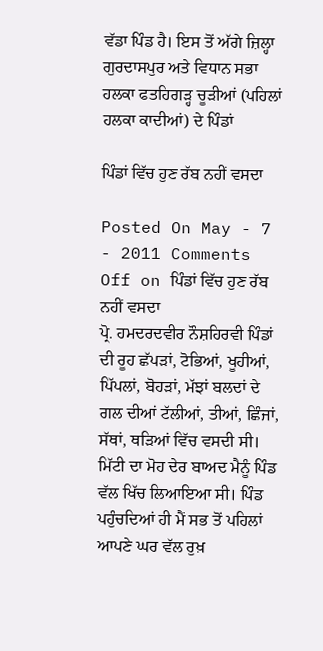ਵੱਡਾ ਪਿੰਡ ਹੈ। ਇਸ ਤੋਂ ਅੱਗੇ ਜ਼ਿਲ੍ਹਾ ਗੁਰਦਾਸਪੁਰ ਅਤੇ ਵਿਧਾਨ ਸਭਾ ਹਲਕਾ ਫਤਹਿਗੜ੍ਹ ਚੂੜੀਆਂ (ਪਹਿਲਾਂ ਹਲਕਾ ਕਾਦੀਆਂ) ਦੇ ਪਿੰਡਾਂ

ਪਿੰਡਾਂ ਵਿੱਚ ਹੁਣ ਰੱਬ ਨਹੀਂ ਵਸਦਾ

Posted On May - 7 - 2011 Comments Off on ਪਿੰਡਾਂ ਵਿੱਚ ਹੁਣ ਰੱਬ ਨਹੀਂ ਵਸਦਾ
ਪ੍ਰੋ. ਹਮਦਰਦਵੀਰ ਨੌਸ਼ਹਿਰਵੀ ਪਿੰਡਾਂ ਦੀ ਰੂਹ ਛੱਪੜਾਂ, ਟੋਭਿਆਂ, ਖੂਹੀਆਂ, ਪਿੱਪਲਾਂ, ਬੋਹੜਾਂ, ਮੱਝਾਂ ਬਲਦਾਂ ਦੇ ਗਲ ਦੀਆਂ ਟੱਲੀਆਂ, ਤੀਆਂ, ਛਿੰਜਾਂ, ਸੱਥਾਂ, ਥੜਿਆਂ ਵਿੱਚ ਵਸਦੀ ਸੀ। ਮਿੱਟੀ ਦਾ ਮੋਹ ਦੇਰ ਬਾਅਦ ਮੈਨੂੰ ਪਿੰਡ ਵੱਲ ਖਿੱਚ ਲਿਆਇਆ ਸੀ। ਪਿੰਡ ਪਹੁੰਚਦਿਆਂ ਹੀ ਮੈਂ ਸਭ ਤੋਂ ਪਹਿਲਾਂ ਆਪਣੇ ਘਰ ਵੱਲ ਰੁਖ਼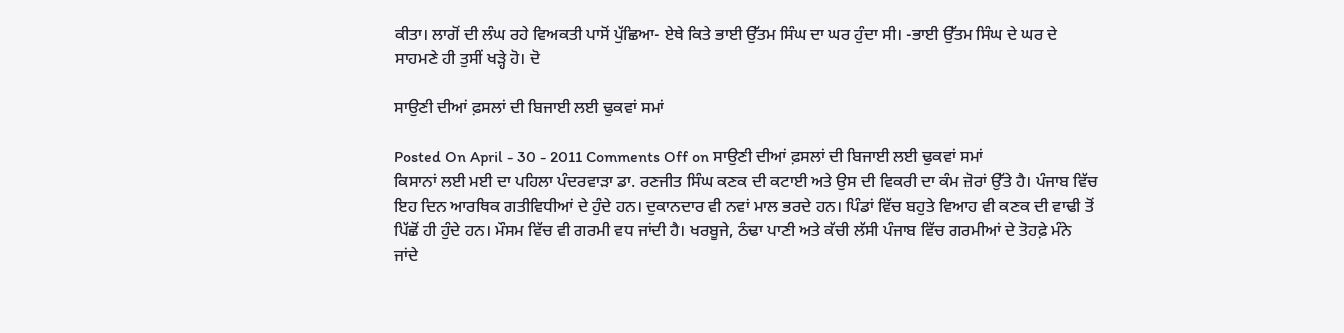ਕੀਤਾ। ਲਾਗੋਂ ਦੀ ਲੰਘ ਰਹੇ ਵਿਅਕਤੀ ਪਾਸੋਂ ਪੁੱਛਿਆ- ਏਥੇ ਕਿਤੇ ਭਾਈ ਉੱਤਮ ਸਿੰਘ ਦਾ ਘਰ ਹੁੰਦਾ ਸੀ। -ਭਾਈ ਉੱਤਮ ਸਿੰਘ ਦੇ ਘਰ ਦੇ ਸਾਹਮਣੇ ਹੀ ਤੁਸੀਂ ਖੜ੍ਹੇ ਹੋ। ਦੋ

ਸਾਉਣੀ ਦੀਆਂ ਫ਼ਸਲਾਂ ਦੀ ਬਿਜਾਈ ਲਈ ਢੁਕਵਾਂ ਸਮਾਂ

Posted On April - 30 - 2011 Comments Off on ਸਾਉਣੀ ਦੀਆਂ ਫ਼ਸਲਾਂ ਦੀ ਬਿਜਾਈ ਲਈ ਢੁਕਵਾਂ ਸਮਾਂ
ਕਿਸਾਨਾਂ ਲਈ ਮਈ ਦਾ ਪਹਿਲਾ ਪੰਦਰਵਾੜਾ ਡਾ. ਰਣਜੀਤ ਸਿੰਘ ਕਣਕ ਦੀ ਕਟਾਈ ਅਤੇ ਉਸ ਦੀ ਵਿਕਰੀ ਦਾ ਕੰਮ ਜ਼ੋਰਾਂ ਉੱਤੇ ਹੈ। ਪੰਜਾਬ ਵਿੱਚ ਇਹ ਦਿਨ ਆਰਥਿਕ ਗਤੀਵਿਧੀਆਂ ਦੇ ਹੁੰਦੇ ਹਨ। ਦੁਕਾਨਦਾਰ ਵੀ ਨਵਾਂ ਮਾਲ ਭਰਦੇ ਹਨ। ਪਿੰਡਾਂ ਵਿੱਚ ਬਹੁਤੇ ਵਿਆਹ ਵੀ ਕਣਕ ਦੀ ਵਾਢੀ ਤੋਂ ਪਿੱਛੋਂ ਹੀ ਹੁੰਦੇ ਹਨ। ਮੌਸਮ ਵਿੱਚ ਵੀ ਗਰਮੀ ਵਧ ਜਾਂਦੀ ਹੈ। ਖਰਬੂਜੇ, ਠੰਢਾ ਪਾਣੀ ਅਤੇ ਕੱਚੀ ਲੱਸੀ ਪੰਜਾਬ ਵਿੱਚ ਗਰਮੀਆਂ ਦੇ ਤੋਹਫ਼ੇ ਮੰਨੇ ਜਾਂਦੇ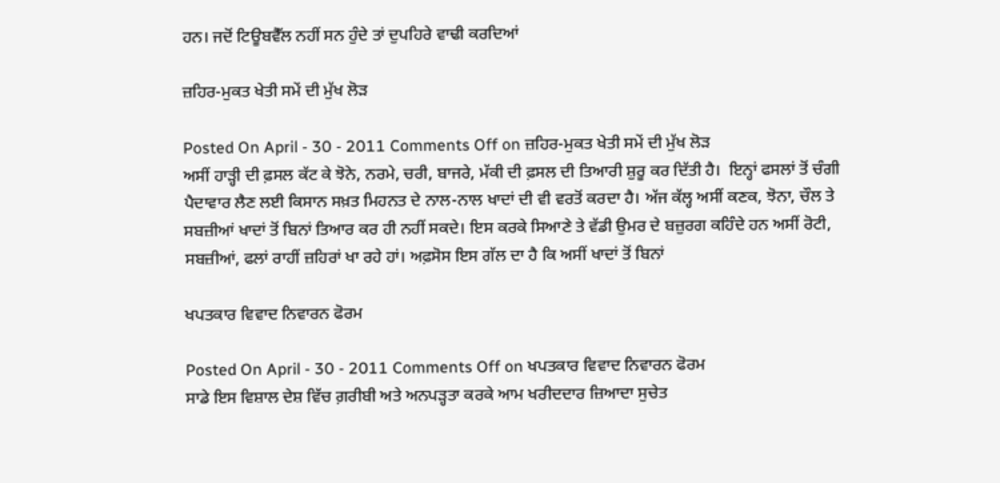ਹਨ। ਜਦੋਂ ਟਿਊਬਵੈੱਲ ਨਹੀਂ ਸਨ ਹੁੰਦੇ ਤਾਂ ਦੁਪਹਿਰੇ ਵਾਢੀ ਕਰਦਿਆਂ

ਜ਼ਹਿਰ-ਮੁਕਤ ਖੇਤੀ ਸਮੇਂ ਦੀ ਮੁੱਖ ਲੋੜ

Posted On April - 30 - 2011 Comments Off on ਜ਼ਹਿਰ-ਮੁਕਤ ਖੇਤੀ ਸਮੇਂ ਦੀ ਮੁੱਖ ਲੋੜ
ਅਸੀਂ ਹਾੜ੍ਹੀ ਦੀ ਫ਼ਸਲ ਕੱਟ ਕੇ ਝੋਨੇ, ਨਰਮੇ, ਚਰੀ, ਬਾਜਰੇ, ਮੱਕੀ ਦੀ ਫ਼ਸਲ ਦੀ ਤਿਆਰੀ ਸ਼ੁਰੂ ਕਰ ਦਿੱਤੀ ਹੈ।  ਇਨ੍ਹਾਂ ਫਸਲਾਂ ਤੋਂ ਚੰਗੀ ਪੈਦਾਵਾਰ ਲੈਣ ਲਈ ਕਿਸਾਨ ਸਖ਼ਤ ਮਿਹਨਤ ਦੇ ਨਾਲ-ਨਾਲ ਖਾਦਾਂ ਦੀ ਵੀ ਵਰਤੋਂ ਕਰਦਾ ਹੈ। ਅੱਜ ਕੱਲ੍ਹ ਅਸੀਂ ਕਣਕ, ਝੋਨਾ, ਚੌਲ ਤੇ ਸਬਜ਼ੀਆਂ ਖਾਦਾਂ ਤੋਂ ਬਿਨਾਂ ਤਿਆਰ ਕਰ ਹੀ ਨਹੀਂ ਸਕਦੇ। ਇਸ ਕਰਕੇ ਸਿਆਣੇ ਤੇ ਵੱਡੀ ਉਮਰ ਦੇ ਬਜ਼ੁਰਗ ਕਹਿੰਦੇ ਹਨ ਅਸੀਂ ਰੋਟੀ, ਸਬਜ਼ੀਆਂ, ਫਲਾਂ ਰਾਹੀਂ ਜ਼ਹਿਰਾਂ ਖਾ ਰਹੇ ਹਾਂ। ਅਫ਼ਸੋਸ ਇਸ ਗੱਲ ਦਾ ਹੈ ਕਿ ਅਸੀਂ ਖਾਦਾਂ ਤੋਂ ਬਿਨਾਂ

ਖਪਤਕਾਰ ਵਿਵਾਦ ਨਿਵਾਰਨ ਫੋਰਮ

Posted On April - 30 - 2011 Comments Off on ਖਪਤਕਾਰ ਵਿਵਾਦ ਨਿਵਾਰਨ ਫੋਰਮ
ਸਾਡੇ ਇਸ ਵਿਸ਼ਾਲ ਦੇਸ਼ ਵਿੱਚ ਗ਼ਰੀਬੀ ਅਤੇ ਅਨਪੜ੍ਹਤਾ ਕਰਕੇ ਆਮ ਖਰੀਦਦਾਰ ਜ਼ਿਆਦਾ ਸੁਚੇਤ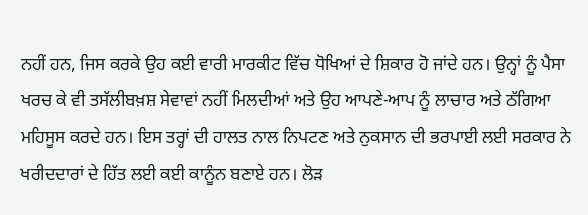ਨਹੀਂ ਹਨ, ਜਿਸ ਕਰਕੇ ਉਹ ਕਈ ਵਾਰੀ ਮਾਰਕੀਟ ਵਿੱਚ ਧੋਖਿਆਂ ਦੇ ਸ਼ਿਕਾਰ ਹੋ ਜਾਂਦੇ ਹਨ। ਉਨ੍ਹਾਂ ਨੂੰ ਪੈਸਾ ਖਰਚ ਕੇ ਵੀ ਤਸੱਲੀਬਖ਼ਸ਼ ਸੇਵਾਵਾਂ ਨਹੀਂ ਮਿਲਦੀਆਂ ਅਤੇ ਉਹ ਆਪਣੇ-ਆਪ ਨੂੰ ਲਾਚਾਰ ਅਤੇ ਠੱਗਿਆ ਮਹਿਸੂਸ ਕਰਦੇ ਹਨ। ਇਸ ਤਰ੍ਹਾਂ ਦੀ ਹਾਲਤ ਨਾਲ ਨਿਪਟਣ ਅਤੇ ਨੁਕਸਾਨ ਦੀ ਭਰਪਾਈ ਲਈ ਸਰਕਾਰ ਨੇ ਖਰੀਦਦਾਰਾਂ ਦੇ ਹਿੱਤ ਲਈ ਕਈ ਕਾਨੂੰਨ ਬਣਾਏ ਹਨ। ਲੋੜ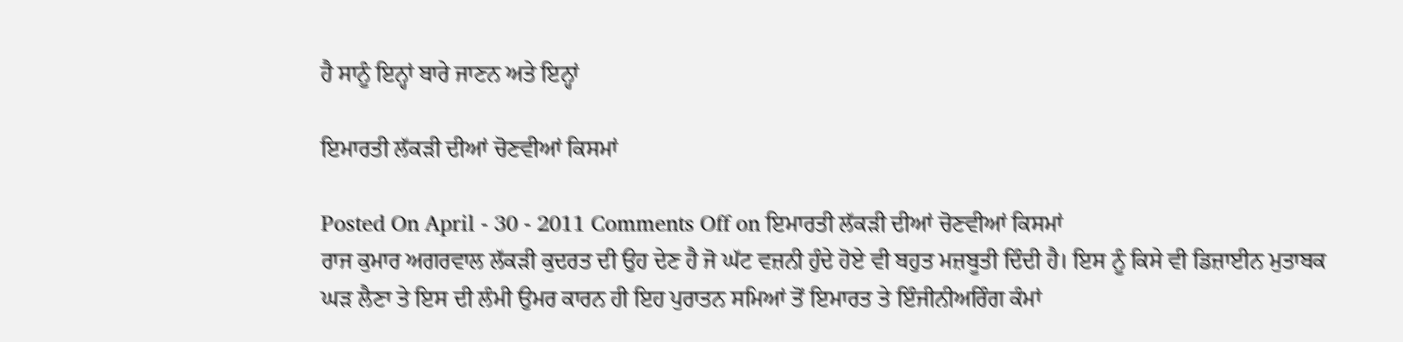ਹੈ ਸਾਨੂੰ ਇਨ੍ਹਾਂ ਬਾਰੇ ਜਾਣਨ ਅਤੇ ਇਨ੍ਹਾਂ

ਇਮਾਰਤੀ ਲੱਕੜੀ ਦੀਆਂ ਚੋਣਵੀਆਂ ਕਿਸਮਾਂ

Posted On April - 30 - 2011 Comments Off on ਇਮਾਰਤੀ ਲੱਕੜੀ ਦੀਆਂ ਚੋਣਵੀਆਂ ਕਿਸਮਾਂ
ਰਾਜ ਕੁਮਾਰ ਅਗਰਵਾਲ ਲੱਕੜੀ ਕੁਦਰਤ ਦੀ ਉਹ ਦੇਣ ਹੈ ਜੋ ਘੱਟ ਵਜ਼ਨੀ ਹੁੰਦੇ ਹੋਏ ਵੀ ਬਹੁਤ ਮਜ਼ਬੂਤੀ ਦਿੰਦੀ ਹੈ। ਇਸ ਨੂੰ ਕਿਸੇ ਵੀ ਡਿਜ਼ਾਈਨ ਮੁਤਾਬਕ ਘੜ ਲੈਣਾ ਤੇ ਇਸ ਦੀ ਲੰਮੀ ਉਮਰ ਕਾਰਨ ਹੀ ਇਹ ਪੁਰਾਤਨ ਸਮਿਆਂ ਤੋਂ ਇਮਾਰਤ ਤੇ ਇੰਜੀਨੀਅਰਿੰਗ ਕੰਮਾਂ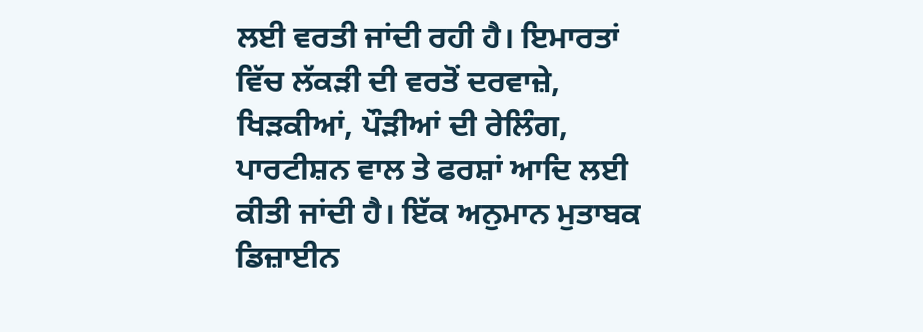ਲਈ ਵਰਤੀ ਜਾਂਦੀ ਰਹੀ ਹੈ। ਇਮਾਰਤਾਂ ਵਿੱਚ ਲੱਕੜੀ ਦੀ ਵਰਤੋਂ ਦਰਵਾਜ਼ੇ, ਖਿੜਕੀਆਂ, ਪੌੜੀਆਂ ਦੀ ਰੇਲਿੰਗ, ਪਾਰਟੀਸ਼ਨ ਵਾਲ ਤੇ ਫਰਸ਼ਾਂ ਆਦਿ ਲਈ ਕੀਤੀ ਜਾਂਦੀ ਹੈ। ਇੱਕ ਅਨੁਮਾਨ ਮੁਤਾਬਕ ਡਿਜ਼ਾਈਨ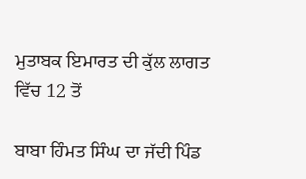ਮੁਤਾਬਕ ਇਮਾਰਤ ਦੀ ਕੁੱਲ ਲਾਗਤ ਵਿੱਚ 12 ਤੋਂ

ਬਾਬਾ ਹਿੰਮਤ ਸਿੰਘ ਦਾ ਜੱਦੀ ਪਿੰਡ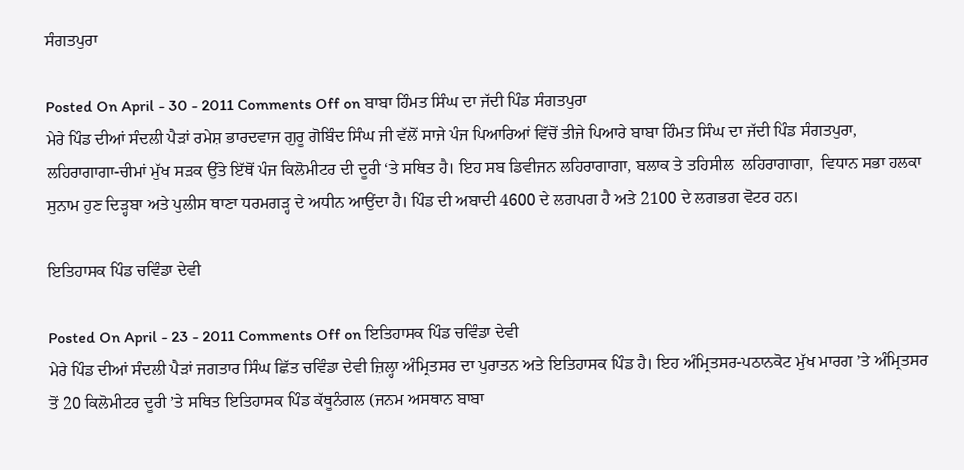ਸੰਗਤਪੁਰਾ

Posted On April - 30 - 2011 Comments Off on ਬਾਬਾ ਹਿੰਮਤ ਸਿੰਘ ਦਾ ਜੱਦੀ ਪਿੰਡ ਸੰਗਤਪੁਰਾ
ਮੇਰੇ ਪਿੰਡ ਦੀਆਂ ਸੰਦਲੀ ਪੈੜਾਂ ਰਮੇਸ਼ ਭਾਰਦਵਾਜ ਗੁਰੂ ਗੋਬਿੰਦ ਸਿੰਘ ਜੀ ਵੱਲੋਂ ਸਾਜੇ ਪੰਜ ਪਿਆਰਿਆਂ ਵਿੱਚੋਂ ਤੀਜੇ ਪਿਆਰੇ ਬਾਬਾ ਹਿੰਮਤ ਸਿੰਘ ਦਾ ਜੱਦੀ ਪਿੰਡ ਸੰਗਤਪੁਰਾ, ਲਹਿਰਾਗਾਗਾ-ਚੀਮਾਂ ਮੁੱਖ ਸੜਕ ਉੱਤੇ ਇੱਥੋਂ ਪੰਜ ਕਿਲੋਮੀਟਰ ਦੀ ਦੂਰੀ ‘ਤੇ ਸਥਿਤ ਹੈ। ਇਹ ਸਬ ਡਿਵੀਜਨ ਲਹਿਰਾਗਾਗਾ, ਬਲਾਕ ਤੇ ਤਹਿਸੀਲ  ਲਹਿਰਾਗਾਗਾ,  ਵਿਧਾਨ ਸਭਾ ਹਲਕਾ ਸੁਨਾਮ ਹੁਣ ਦਿੜ੍ਹਬਾ ਅਤੇ ਪੁਲੀਸ ਥਾਣਾ ਧਰਮਗੜ੍ਹ ਦੇ ਅਧੀਨ ਆਉਂਦਾ ਹੈ। ਪਿੰਡ ਦੀ ਅਬਾਦੀ 4600 ਦੇ ਲਗਪਗ ਹੈ ਅਤੇ 2100 ਦੇ ਲਗਭਗ ਵੋਟਰ ਹਨ।

ਇਤਿਹਾਸਕ ਪਿੰਡ ਚਵਿੰਡਾ ਦੇਵੀ

Posted On April - 23 - 2011 Comments Off on ਇਤਿਹਾਸਕ ਪਿੰਡ ਚਵਿੰਡਾ ਦੇਵੀ
ਮੇਰੇ ਪਿੰਡ ਦੀਆਂ ਸੰਦਲੀ ਪੈੜਾਂ ਜਗਤਾਰ ਸਿੰਘ ਛਿੱਤ ਚਵਿੰਡਾ ਦੇਵੀ ਜ਼ਿਲ੍ਹਾ ਅੰਮ੍ਰਿਤਸਰ ਦਾ ਪੁਰਾਤਨ ਅਤੇ ਇਤਿਹਾਸਕ ਪਿੰਡ ਹੈ। ਇਹ ਅੰਮ੍ਰਿਤਸਰ-ਪਠਾਨਕੋਟ ਮੁੱਖ ਮਾਰਗ ’ਤੇ ਅੰਮ੍ਰਿਤਸਰ ਤੋਂ 20 ਕਿਲੋਮੀਟਰ ਦੂਰੀ ’ਤੇ ਸਥਿਤ ਇਤਿਹਾਸਕ ਪਿੰਡ ਕੱਥੂਨੰਗਲ (ਜਨਮ ਅਸਥਾਨ ਬਾਬਾ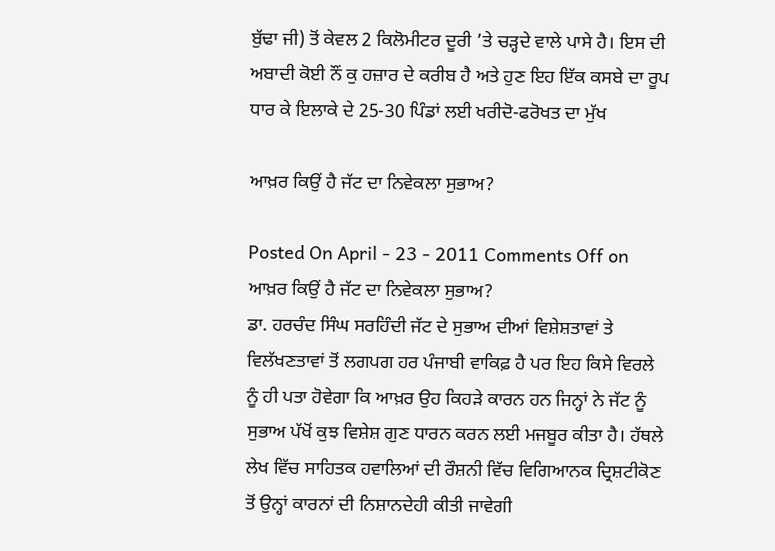ਬੁੱਢਾ ਜੀ) ਤੋਂ ਕੇਵਲ 2 ਕਿਲੋਮੀਟਰ ਦੂਰੀ ’ਤੇ ਚੜ੍ਹਦੇ ਵਾਲੇ ਪਾਸੇ ਹੈ। ਇਸ ਦੀ ਅਬਾਦੀ ਕੋਈ ਨੌਂ ਕੁ ਹਜ਼ਾਰ ਦੇ ਕਰੀਬ ਹੈ ਅਤੇ ਹੁਣ ਇਹ ਇੱਕ ਕਸਬੇ ਦਾ ਰੂਪ ਧਾਰ ਕੇ ਇਲਾਕੇ ਦੇ 25-30 ਪਿੰਡਾਂ ਲਈ ਖਰੀਦੋ-ਫਰੋਖਤ ਦਾ ਮੁੱਖ

ਆਖ਼ਰ ਕਿਉਂ ਹੈ ਜੱਟ ਦਾ ਨਿਵੇਕਲਾ ਸੁਭਾਅ?

Posted On April - 23 - 2011 Comments Off on ਆਖ਼ਰ ਕਿਉਂ ਹੈ ਜੱਟ ਦਾ ਨਿਵੇਕਲਾ ਸੁਭਾਅ?
ਡਾ. ਹਰਚੰਦ ਸਿੰਘ ਸਰਹਿੰਦੀ ਜੱਟ ਦੇ ਸੁਭਾਅ ਦੀਆਂ ਵਿਸ਼ੇਸ਼ਤਾਵਾਂ ਤੇ ਵਿਲੱਖਣਤਾਵਾਂ ਤੋਂ ਲਗਪਗ ਹਰ ਪੰਜਾਬੀ ਵਾਕਿਫ਼ ਹੈ ਪਰ ਇਹ ਕਿਸੇ ਵਿਰਲੇ ਨੂੰ ਹੀ ਪਤਾ ਹੋਵੇਗਾ ਕਿ ਆਖ਼ਰ ਉਹ ਕਿਹੜੇ ਕਾਰਨ ਹਨ ਜਿਨ੍ਹਾਂ ਨੇ ਜੱਟ ਨੂੰ ਸੁਭਾਅ ਪੱਖੋਂ ਕੁਝ ਵਿਸ਼ੇਸ਼ ਗੁਣ ਧਾਰਨ ਕਰਨ ਲਈ ਮਜਬੂਰ ਕੀਤਾ ਹੈ। ਹੱਥਲੇ ਲੇਖ ਵਿੱਚ ਸਾਹਿਤਕ ਹਵਾਲਿਆਂ ਦੀ ਰੌਸ਼ਨੀ ਵਿੱਚ ਵਿਗਿਆਨਕ ਦ੍ਰਿਸ਼ਟੀਕੋਣ ਤੋਂ ਉਨ੍ਹਾਂ ਕਾਰਨਾਂ ਦੀ ਨਿਸ਼ਾਨਦੇਹੀ ਕੀਤੀ ਜਾਵੇਗੀ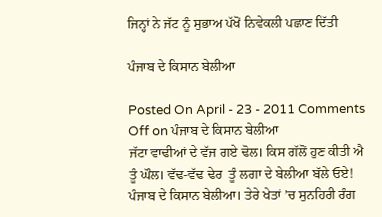ਜਿਨ੍ਹਾਂ ਨੇ ਜੱਟ ਨੂੰ ਸੁਭਾਅ ਪੱਖੋਂ ਨਿਵੇਕਲੀ ਪਛਾਣ ਦਿੱਤੀ

ਪੰਜਾਬ ਦੇ ਕਿਸਾਨ ਬੇਲੀਆ

Posted On April - 23 - 2011 Comments Off on ਪੰਜਾਬ ਦੇ ਕਿਸਾਨ ਬੇਲੀਆ
ਜੱਟਾ ਵਾਢੀਆਂ ਦੇ ਵੱਜ ਗਏ ਢੋਲ। ਕਿਸ ਗੱਲੋਂ ਹੁਣ ਕੀਤੀ ਐ  ਤੂੰ ਘੌਲ। ਵੱਢ-ਵੱਢ ਢੇਰ  ਤੂੰ ਲਗਾ ਦੇ ਬੇਲੀਆ ਬੱਲੇ ਓਏ! ਪੰਜਾਬ ਦੇ ਕਿਸਾਨ ਬੇਲੀਆ। ਤੇਰੇ ਖੇਤਾਂ ’ਚ ਸੁਨਹਿਰੀ ਰੰਗ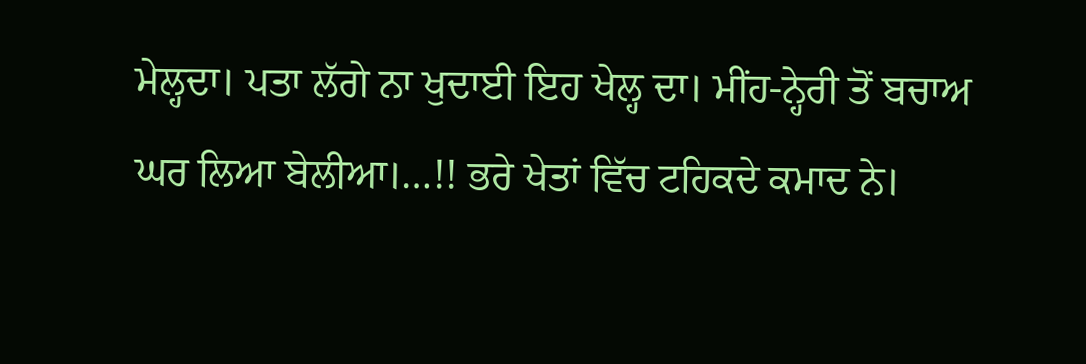ਮੇਲ੍ਹਦਾ। ਪਤਾ ਲੱਗੇ ਨਾ ਖੁਦਾਈ ਇਹ ਖੇਲ੍ਹ ਦਾ। ਮੀਂਹ-ਨ੍ਹੇਰੀ ਤੋਂ ਬਚਾਅ ਘਰ ਲਿਆ ਬੇਲੀਆ।…!! ਭਰੇ ਖੇਤਾਂ ਵਿੱਚ ਟਹਿਕਦੇ ਕਮਾਦ ਨੇ।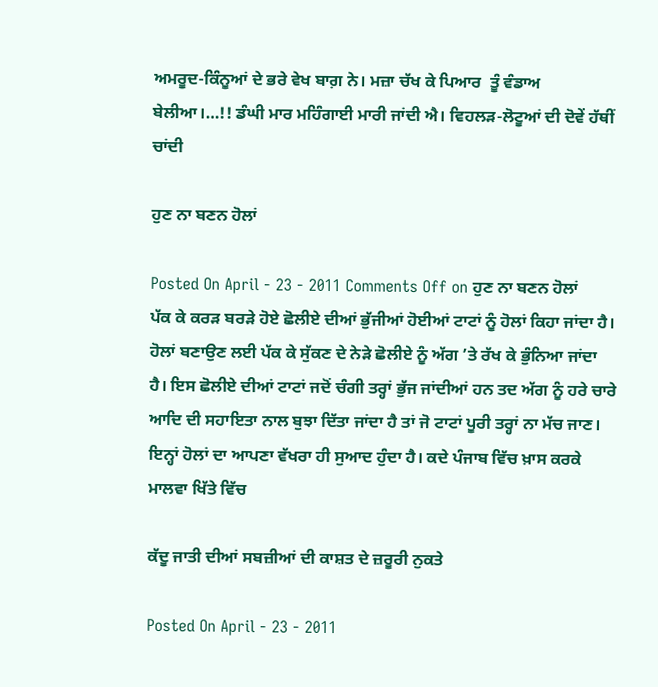ਅਮਰੂਦ-ਕਿੰਨੂਆਂ ਦੇ ਭਰੇ ਵੇਖ ਬਾਗ਼ ਨੇ। ਮਜ਼ਾ ਚੱਖ ਕੇ ਪਿਆਰ  ਤੂੰ ਵੰਡਾਅ ਬੇਲੀਆ।…!! ਡੰਘੀ ਮਾਰ ਮਹਿੰਗਾਈ ਮਾਰੀ ਜਾਂਦੀ ਐ। ਵਿਹਲੜ-ਲੋਟੂਆਂ ਦੀ ਦੋਵੇਂ ਹੱਥੀਂ ਚਾਂਦੀ

ਹੁਣ ਨਾ ਬਣਨ ਹੋਲਾਂ

Posted On April - 23 - 2011 Comments Off on ਹੁਣ ਨਾ ਬਣਨ ਹੋਲਾਂ
ਪੱਕ ਕੇ ਕਰੜ ਬਰੜੇ ਹੋਏ ਛੋਲੀਏ ਦੀਆਂ ਭੁੱਜੀਆਂ ਹੋਈਆਂ ਟਾਟਾਂ ਨੂੰ ਹੋਲਾਂ ਕਿਹਾ ਜਾਂਦਾ ਹੈ। ਹੋਲਾਂ ਬਣਾਉਣ ਲਈ ਪੱਕ ਕੇ ਸੁੱਕਣ ਦੇ ਨੇੜੇ ਛੋਲੀਏ ਨੂੰ ਅੱਗ ’ਤੇ ਰੱਖ ਕੇ ਭੁੰਨਿਆ ਜਾਂਦਾ ਹੈ। ਇਸ ਛੋਲੀਏ ਦੀਆਂ ਟਾਟਾਂ ਜਦੋਂ ਚੰਗੀ ਤਰ੍ਹਾਂ ਭੁੱਜ ਜਾਂਦੀਆਂ ਹਨ ਤਦ ਅੱਗ ਨੂੰ ਹਰੇ ਚਾਰੇ ਆਦਿ ਦੀ ਸਹਾਇਤਾ ਨਾਲ ਬੁਝਾ ਦਿੱਤਾ ਜਾਂਦਾ ਹੈ ਤਾਂ ਜੋ ਟਾਟਾਂ ਪੂਰੀ ਤਰ੍ਹਾਂ ਨਾ ਮੱਚ ਜਾਣ। ਇਨ੍ਹਾਂ ਹੋਲਾਂ ਦਾ ਆਪਣਾ ਵੱਖਰਾ ਹੀ ਸੁਆਦ ਹੁੰਦਾ ਹੈ। ਕਦੇ ਪੰਜਾਬ ਵਿੱਚ ਖ਼ਾਸ ਕਰਕੇ  ਮਾਲਵਾ ਖਿੱਤੇ ਵਿੱਚ

ਕੱਦੂ ਜਾਤੀ ਦੀਆਂ ਸਬਜ਼ੀਆਂ ਦੀ ਕਾਸ਼ਤ ਦੇ ਜ਼ਰੂਰੀ ਨੁਕਤੇ

Posted On April - 23 - 2011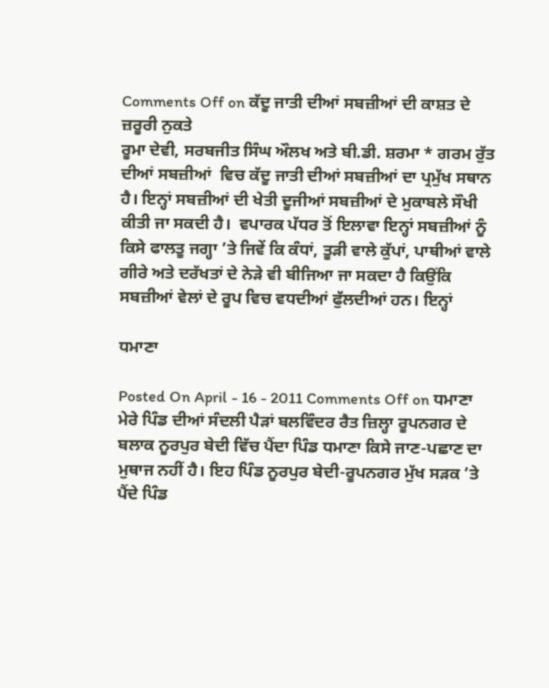Comments Off on ਕੱਦੂ ਜਾਤੀ ਦੀਆਂ ਸਬਜ਼ੀਆਂ ਦੀ ਕਾਸ਼ਤ ਦੇ ਜ਼ਰੂਰੀ ਨੁਕਤੇ
ਰੂਮਾ ਦੇਵੀ, ਸਰਬਜੀਤ ਸਿੰਘ ਔਲਖ ਅਤੇ ਬੀ.ਡੀ. ਸ਼ਰਮਾ * ਗਰਮ ਰੁੱਤ ਦੀਆਂ ਸਬਜ਼ੀਆਂ  ਵਿਚ ਕੱਦੂ ਜਾਤੀ ਦੀਆਂ ਸਬਜ਼ੀਆਂ ਦਾ ਪ੍ਰਮੁੱਖ ਸਥਾਨ ਹੈ। ਇਨ੍ਹਾਂ ਸਬਜ਼ੀਆਂ ਦੀ ਖੇਤੀ ਦੂਜੀਆਂ ਸਬਜ਼ੀਆਂ ਦੇ ਮੁਕਾਬਲੇ ਸੌਖੀ ਕੀਤੀ ਜਾ ਸਕਦੀ ਹੈ।  ਵਪਾਰਕ ਪੱਧਰ ਤੋਂ ਇਲਾਵਾ ਇਨ੍ਹਾਂ ਸਬਜ਼ੀਆਂ ਨੂੰ ਕਿਸੇ ਫਾਲਤੂ ਜਗ੍ਹਾ ’ਤੇ ਜਿਵੇਂ ਕਿ ਕੰਧਾਂ, ਤੂੜੀ ਵਾਲੇ ਕੁੱਪਾਂ, ਪਾਥੀਆਂ ਵਾਲੇ ਗੀਰੇ ਅਤੇ ਦਰੱਖਤਾਂ ਦੇ ਨੇੜੇ ਵੀ ਬੀਜਿਆ ਜਾ ਸਕਦਾ ਹੈ ਕਿਉਂਕਿ ਸਬਜ਼ੀਆਂ ਵੇਲਾਂ ਦੇ ਰੂਪ ਵਿਚ ਵਧਦੀਆਂ ਫੁੱਲਦੀਆਂ ਹਨ। ਇਨ੍ਹਾਂ

ਧਮਾਣਾ

Posted On April - 16 - 2011 Comments Off on ਧਮਾਣਾ
ਮੇਰੇ ਪਿੰਡ ਦੀਆਂ ਸੰਦਲੀ ਪੈੜਾਂ ਬਲਵਿੰਦਰ ਰੈਤ ਜ਼ਿਲ੍ਹਾ ਰੂਪਨਗਰ ਦੇ ਬਲਾਕ ਨੂਰਪੁਰ ਬੇਦੀ ਵਿੱਚ ਪੈਂਦਾ ਪਿੰਡ ਧਮਾਣਾ ਕਿਸੇ ਜਾਣ-ਪਛਾਣ ਦਾ ਮੁਥਾਜ ਨਹੀਂ ਹੈ। ਇਹ ਪਿੰਡ ਨੂਰਪੁਰ ਬੇਦੀ-ਰੂਪਨਗਰ ਮੁੱਖ ਸੜਕ ’ਤੇ ਪੈਂਦੇ ਪਿੰਡ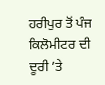ਹਰੀਪੁਰ ਤੋਂ ਪੰਜ ਕਿਲੋਮੀਟਰ ਦੀ ਦੂਰੀ ’ਤੇ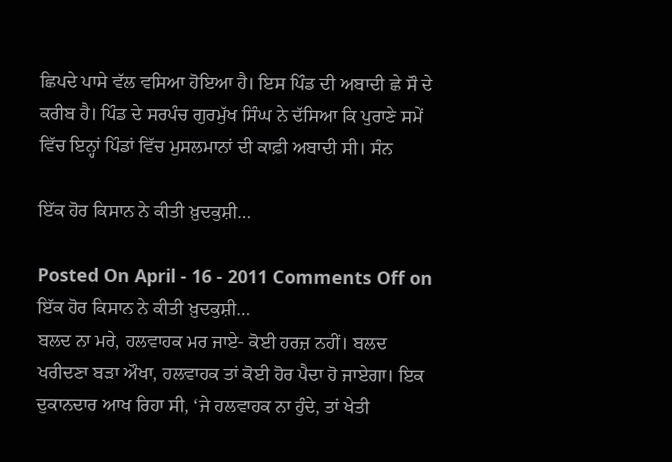ਛਿਪਦੇ ਪਾਸੇ ਵੱਲ ਵਸਿਆ ਹੋਇਆ ਹੈ। ਇਸ ਪਿੰਡ ਦੀ ਅਬਾਦੀ ਛੇ ਸੌ ਦੇ ਕਰੀਬ ਹੈ। ਪਿੰਡ ਦੇ ਸਰਪੰਚ ਗੁਰਮੁੱਖ ਸਿੰਘ ਨੇ ਦੱਸਿਆ ਕਿ ਪੁਰਾਣੇ ਸਮੇਂ ਵਿੱਚ ਇਨ੍ਹਾਂ ਪਿੰਡਾਂ ਵਿੱਚ ਮੁਸਲਮਾਨਾਂ ਦੀ ਕਾਫ਼ੀ ਅਬਾਦੀ ਸੀ। ਸੰਨ

ਇੱਕ ਹੋਰ ਕਿਸਾਨ ਨੇ ਕੀਤੀ ਖ਼ੁਦਕੁਸ਼ੀ…

Posted On April - 16 - 2011 Comments Off on ਇੱਕ ਹੋਰ ਕਿਸਾਨ ਨੇ ਕੀਤੀ ਖ਼ੁਦਕੁਸ਼ੀ…
ਬਲਦ ਨਾ ਮਰੇ, ਹਲਵਾਹਕ ਮਰ ਜਾਏ- ਕੋਈ ਹਰਜ਼ ਨਹੀਂ। ਬਲਦ ਖਰੀਦਣਾ ਬੜਾ ਔਖਾ, ਹਲਵਾਹਕ ਤਾਂ ਕੋਈ ਹੋਰ ਪੈਦਾ ਹੋ ਜਾਏਗਾ। ਇਕ ਦੁਕਾਨਦਾਰ ਆਖ ਰਿਹਾ ਸੀ, ‘ਜੇ ਹਲਵਾਹਕ ਨਾ ਹੁੰਦੇ, ਤਾਂ ਖੇਤੀ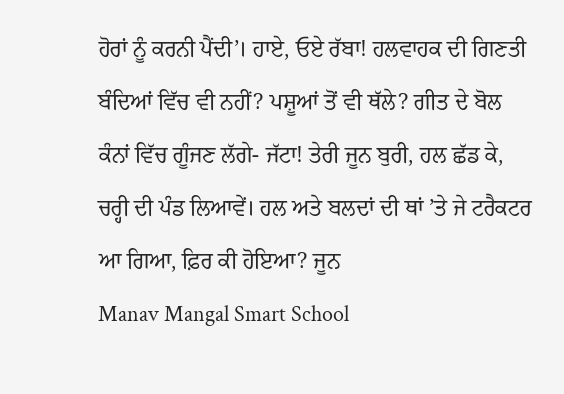ਹੋਰਾਂ ਨੂੰ ਕਰਨੀ ਪੈਂਦੀ’। ਹਾਏ, ਓਏ ਰੱਬਾ! ਹਲਵਾਹਕ ਦੀ ਗਿਣਤੀ ਬੰਦਿਆਂ ਵਿੱਚ ਵੀ ਨਹੀਂ? ਪਸ਼ੂਆਂ ਤੋਂ ਵੀ ਥੱਲੇ? ਗੀਤ ਦੇ ਬੋਲ ਕੰਨਾਂ ਵਿੱਚ ਗੂੰਜਣ ਲੱਗੇ- ਜੱਟਾ! ਤੇਰੀ ਜੂਨ ਬੁਰੀ, ਹਲ ਛੱਡ ਕੇ, ਚਰ੍ਹੀ ਦੀ ਪੰਡ ਲਿਆਵੇਂ। ਹਲ ਅਤੇ ਬਲਦਾਂ ਦੀ ਥਾਂ ’ਤੇ ਜੇ ਟਰੈਕਟਰ ਆ ਗਿਆ, ਫ਼ਿਰ ਕੀ ਹੋਇਆ? ਜੂਨ
Manav Mangal Smart School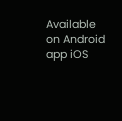Available on Android app iOS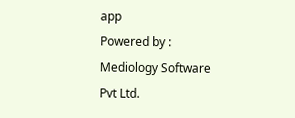app
Powered by : Mediology Software Pvt Ltd.